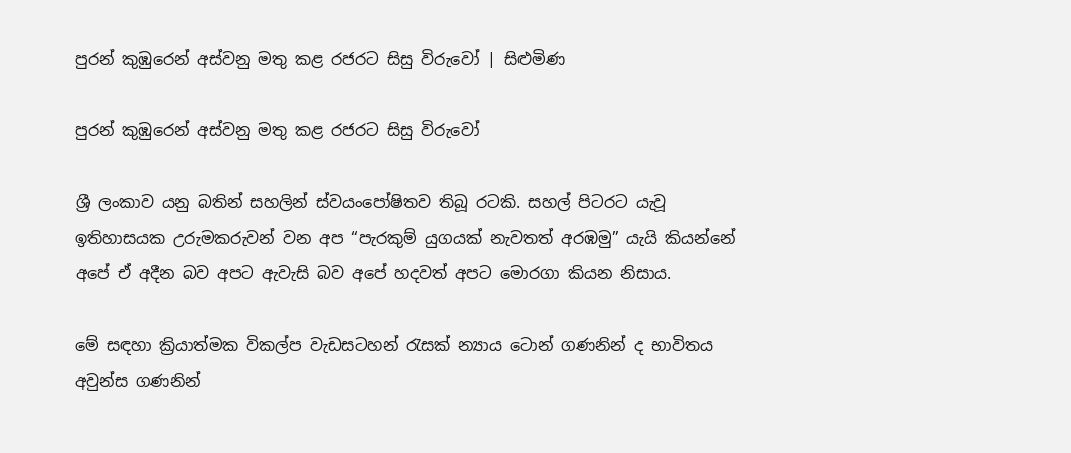පුරන් කුඹුරෙන් අස්වනු මතු කළ රජරට සිසු විරුවෝ | සිළුමිණ

පුරන් කුඹුරෙන් අස්වනු මතු කළ රජරට සිසු විරුවෝ

ශ්‍රී ලංකාව යනු බතින් සහලින් ස්වයංපෝෂිතව තිබූ රටකි. සහල් පිටරට යැවූ ඉතිහාසයක උරුමකරුවන් වන අප “පැරකුම් යුගයක් නැවතත් අරඹමු” යැයි කියන්නේ අපේ ඒ අදීන බව අපට ඇවැසි බව අපේ හදවත් අපට මොරගා කියන නිසාය.

මේ සඳහා ක්‍රියාත්මක විකල්ප වැඩසටහන් රැසක් න්‍යාය ටොන් ගණනින් ද භාවිතය අවුන්ස ගණනින්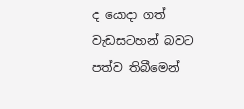ද යොදා ගත් වැඩසටහන් බවට පත්ව තිබීමෙන්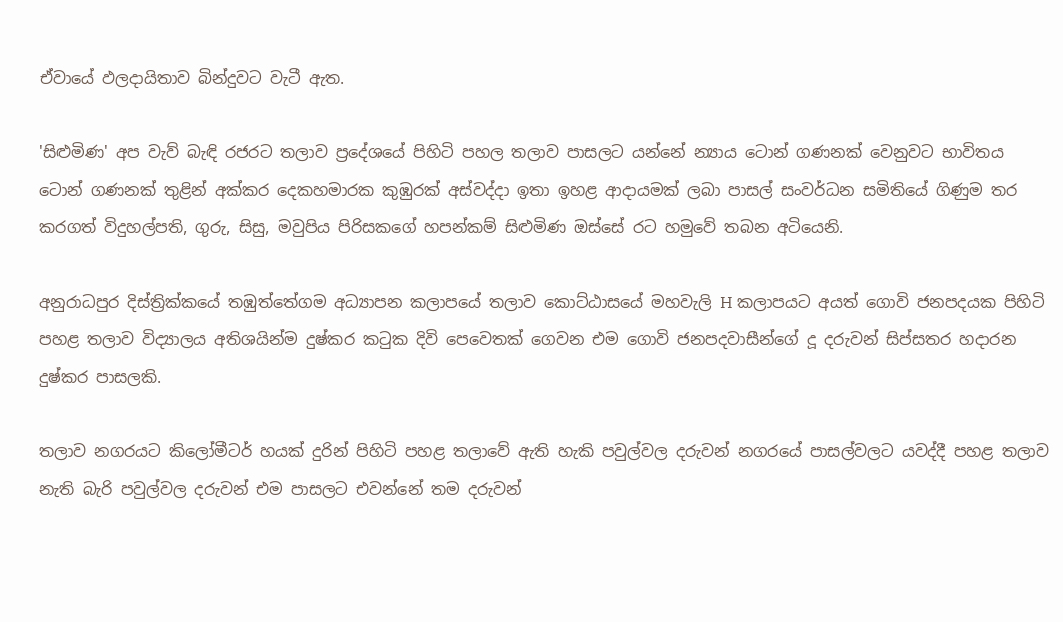ඒවායේ ඵලදායිතාව බින්දුවට වැටී ඇත.

'සිළුමිණ' අප වැව් බැඳි රජරට තලාව ප්‍රදේශයේ පිහිටි පහල තලාව පාසලට යන්නේ න්‍යාය ටොන් ගණනක් වෙනුවට භාවිතය ටොන් ගණනක් තුළින් අක්කර දෙකහමාරක කුඹුරක් අස්වද්දා ඉතා ඉහළ ආදායමක් ලබා පාසල් සංවර්ධන සමිතියේ ගිණුම තර කරගත් විදුහල්පති, ගුරු, සිසු, මවුපිය පිරිසකගේ හපන්කම් සිළුමිණ ඔස්සේ රට හමුවේ තබන අටියෙනි.

අනුරාධපුර දිස්ත්‍රික්කයේ තඹුත්තේගම අධ්‍යාපන කලාපයේ තලාව කොට්ඨාසයේ මහවැලි H කලාපයට අයත් ගොවි ජනපදයක පිහිටි පහළ තලාව විද්‍යාලය අතිශයින්ම දුෂ්කර කටුක දිවි පෙවෙතක් ගෙවන එම ගොවි ජනපදවාසීන්ගේ දූ දරුවන් සිප්සතර හදාරන දුෂ්කර පාසලකි.

තලාව නගරයට කිලෝමීටර් හයක් දුරින් පිහිටි පහළ තලාවේ ඇති හැකි පවුල්වල දරුවන් නගරයේ පාසල්වලට යවද්දී පහළ තලාව නැති බැරි පවුල්වල දරුවන් එම පාසලට එවන්නේ තම දරුවන්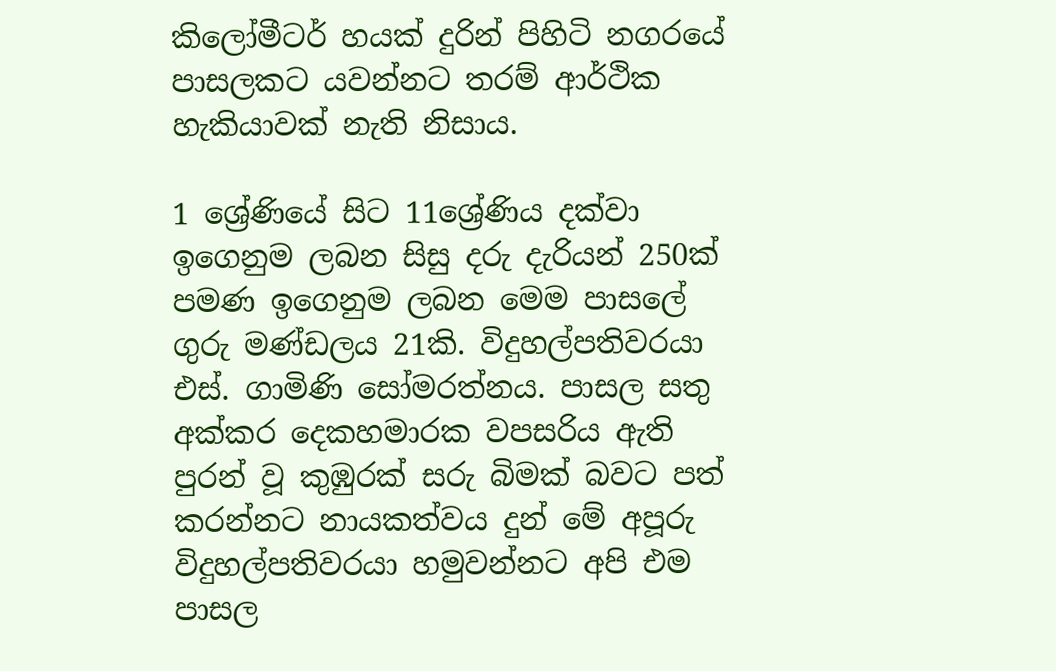කිලෝමීටර් හයක් දුරින් පිහිටි නගරයේ පාසලකට යවන්නට තරම් ආර්ථික හැකියාවක් නැති නිසාය.

1 ශ්‍රේණියේ සිට 11ශ්‍රේණිය දක්වා ඉගෙනුම ලබන සිසු දරු දැරියන් 250ක් පමණ ඉගෙනුම ලබන මෙම පාසලේ ගුරු මණ්ඩලය 21කි. විදුහල්පතිවරයා එස්. ගාමිණි සෝමරත්නය. පාසල සතු අක්කර දෙකහමාරක වපසරිය ඇති පුරන් වූ කුඹුරක් සරු බිමක් බවට පත් කරන්නට නායකත්වය දුන් මේ අපූරු විදුහල්පතිවරයා හමුවන්නට අපි එම පාසල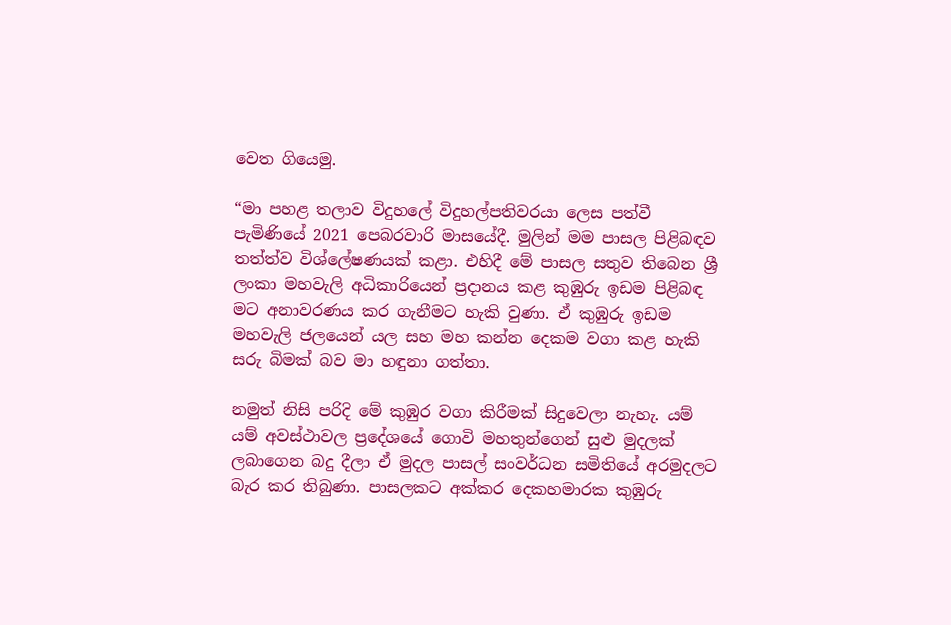වෙත ගියෙමු.

“මා පහළ තලාව විදුහලේ විදුහල්පතිවරයා ලෙස පත්වී පැමිණියේ 2021 පෙබරවාරි මාසයේදී. මුලින් මම පාසල පිළිබඳව තත්ත්ව විශ්ලේෂණයක් කළා. එහිදී මේ පාසල සතුව තිබෙන ශ්‍රී ලංකා මහවැලි අධිකාරියෙන් ප්‍රදානය කළ කුඹුරු ඉඩම පිළිබඳ මට අනාවරණය කර ගැනීමට හැකි වුණා. ඒ කුඹුරු ඉඩම මහවැලි ජලයෙන් යල සහ මහ කන්න දෙකම වගා කළ හැකි සරු බිමක් බව මා හඳුනා ගත්තා.

නමුත් නිසි පරිදි මේ කුඹුර වගා කිරීමක් සිදුවෙලා නැහැ. යම් යම් අවස්ථාවල ප්‍රදේශයේ ගොවි මහතුන්ගෙන් සුළු මුදලක් ලබාගෙන බදු දීලා ඒ මුදල පාසල් සංවර්ධන සමිතියේ අරමුදලට බැර කර තිබුණා. පාසලකට අක්කර දෙකහමාරක කුඹුරු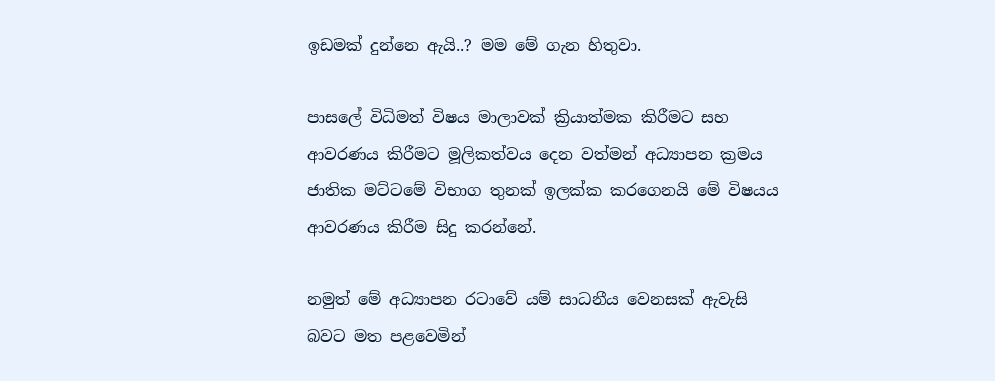ඉඩමක් දුන්නෙ ඇයි..? මම මේ ගැන හිතුවා.

පාසලේ විධිමත් විෂය මාලාවක් ක්‍රියාත්මක කිරීමට සහ ආවරණය කිරීමට මූලිකත්වය දෙන වත්මන් අධ්‍යාපන ක්‍රමය ජාතික මට්ටමේ විභාග තුනක් ඉලක්ක කරගෙනයි මේ විෂයය ආවරණය කිරීම සිදු කරන්නේ.

නමුත් මේ අධ්‍යාපන රටාවේ යම් සාධනීය වෙනසක් ඇවැසි බවට මත පළවෙමින්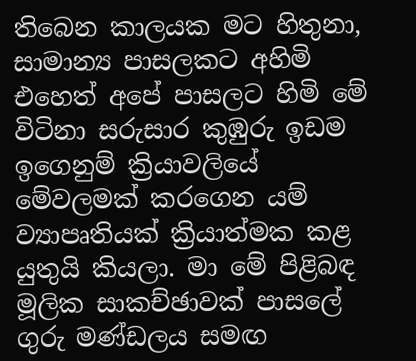තිබෙන කාලයක මට හිතුනා, සාමාන්‍ය පාසලකට අහිමි එහෙත් අපේ පාසලට හිමි මේ විටිනා සරුසාර කුඹුරු ඉඩම ඉගෙනුම් ක්‍රියාවලියේ මේවලමක් කරගෙන යම් ව්‍යාපෘතියක් ක්‍රියාත්මක කළ යුතුයි කියලා. මා මේ පිළිබඳ මූලික සාකච්ඡාවක් පාසලේ ගුරු මණ්ඩලය සමඟ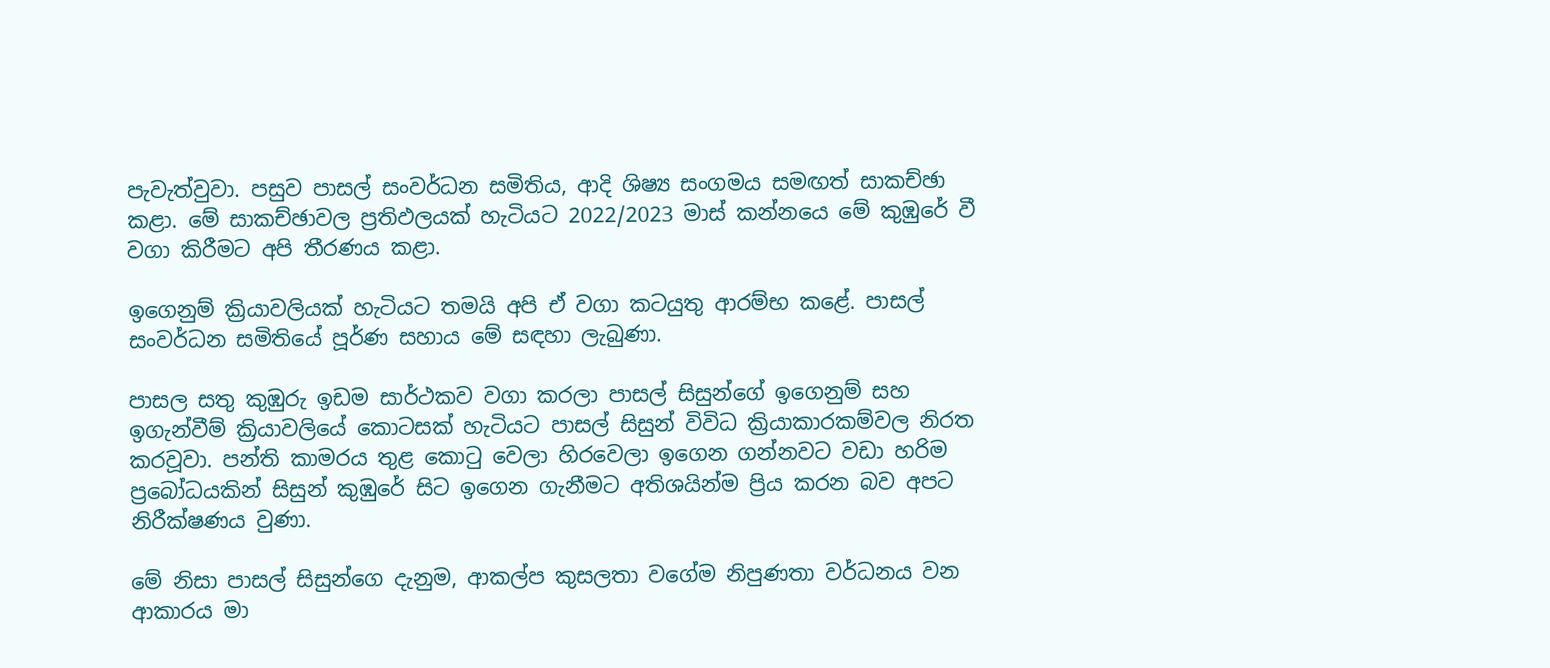පැවැත්වුවා. පසුව පාසල් සංවර්ධන සමිතිය, ආදි ශිෂ්‍ය සංගමය සමඟත් සාකච්ඡා කළා. මේ සාකච්ඡාවල ප්‍රතිඵලයක් හැටියට 2022/2023 මාස් කන්නයෙ මේ කුඹුරේ වී වගා කිරීමට අපි තීරණය කළා.

ඉගෙනුම් ක්‍රියාවලියක් හැටියට තමයි අපි ඒ වගා කටයුතු ආරම්භ කළේ. පාසල් සංවර්ධන සමිතියේ පූර්ණ සහාය මේ සඳහා ලැබුණා.

පාසල සතු කුඹුරු ඉඩම සාර්ථකව වගා කරලා පාසල් සිසුන්ගේ ඉගෙනුම් සහ ඉගැන්වීම් ක්‍රියාවලියේ කොටසක් හැටියට පාසල් සිසුන් විවිධ ක්‍රියාකාරකම්වල නිරත කරවූවා. පන්ති කාමරය තුළ කොටු වෙලා හිරවෙලා ඉගෙන ගන්නවට වඩා හරිම ප්‍රබෝධයකින් සිසුන් කුඹුරේ සිට ඉගෙන ගැනීමට අතිශයින්ම ප්‍රිය කරන බව අපට නිරීක්ෂණය වුණා.

මේ නිසා පාසල් සිසුන්ගෙ දැනුම, ආකල්ප කුසලතා වගේම නිපුණතා වර්ධනය වන ආකාරය මා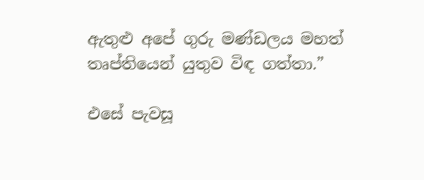ඇතුළු අපේ ගුරු මණ්ඩලය මහත් තෘප්තියෙන් යුතුව විඳ ගත්තා.”

එසේ පැවසූ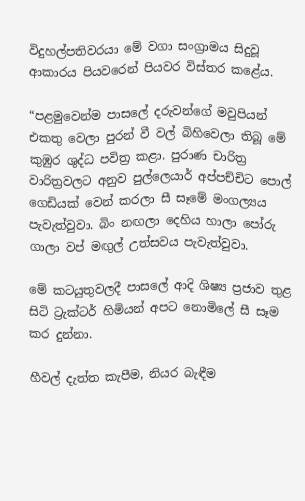විදුහල්පතිවරයා මේ වගා සංග්‍රාමය සිදුවූ ආකාරය පියවරෙන් පියවර විස්තර කළේය.

“පළමුවෙන්ම පාසලේ දරුවන්ගේ මවුපියන් එකතු වෙලා පුරන් වී වල් බිහිවෙලා තිබූ මේ කුඹුර ශුද්ධ පවිත්‍ර කළා. පුරාණ චාරිත්‍ර වාරිත්‍රවලට අනුව පුල්ලෙයාර් අප්පච්චිට පොල් ගෙඩියක් වෙන් කරලා සී සෑමේ මංගල්‍යය පැවැත්වුවා. බිං නඟලා දෙහිය හාලා පෝරු ගාලා වප් මඟුල් උත්සවය පැවැත්වුවා.

මේ කටයුතුවලදී පාසලේ ආදි ශිෂ්‍ය ප්‍රජාව තුළ සිටි ට්‍රැක්ටර් හිමියන් අපට නොමිලේ සී සෑම කර දුන්නා.

හීවල් දැත්ත කැපීම, නියර බැඳීම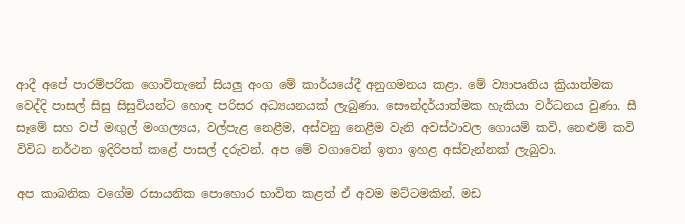ආදී අපේ පාරම්පරික ගොවිතැනේ සියලු අංග මේ කාර්යයේදී අනුගමනය කළා. මේ ව්‍යාපෘතිය ක්‍රියාත්මක වෙද්දි පාසල් සිසු සිසුවියන්ට හොඳ පරිසර අධ්‍යයනයක් ලැබුණා. සෞන්දර්යාත්මක හැකියා වර්ධනය වුණා. සී සෑමේ සහ වප් මඟුල් මංගල්‍යය, වල්පැළ නෙළීම, අස්වනු නෙළීම වැනි අවස්ථාවල ගොයම් කවි, නෙළුම් කවි විවිධ නර්ථන ඉදිරිපත් කළේ පාසල් දරුවන්. අප මේ වගාවෙන් ඉතා ඉහළ අස්වැන්නක් ලැබුවා.

අප කාබනික වගේම රසායනික පොහොර භාවිත කළත් ඒ අවම මට්ටමකින්. මඩ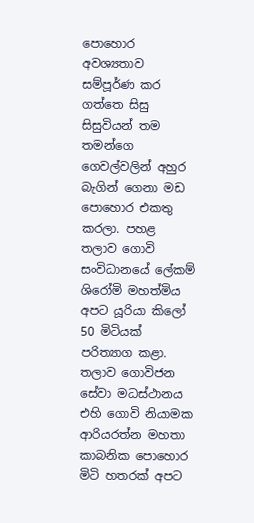පොහොර අවශ්‍යතාව සම්පූර්ණ කර ගත්තෙ සිසු සිසුවියන් තම තමන්ගෙ ගෙවල්වලින් අහුර බැගින් ගෙනා මඩ පොහොර එකතු කරලා. පහළ තලාව ගොවි සංවිධානයේ ලේකම් ශිරෝමි මහත්මිය අපට යූරියා කිලෝ 50 මිටියක් පරිත්‍යාග කළා. තලාව ගොවිජන සේවා මධස්ථානය එහි ගොවි නියාමක ආරියරත්න මහතා කාබනික පොහොර මිටි හතරක් අපට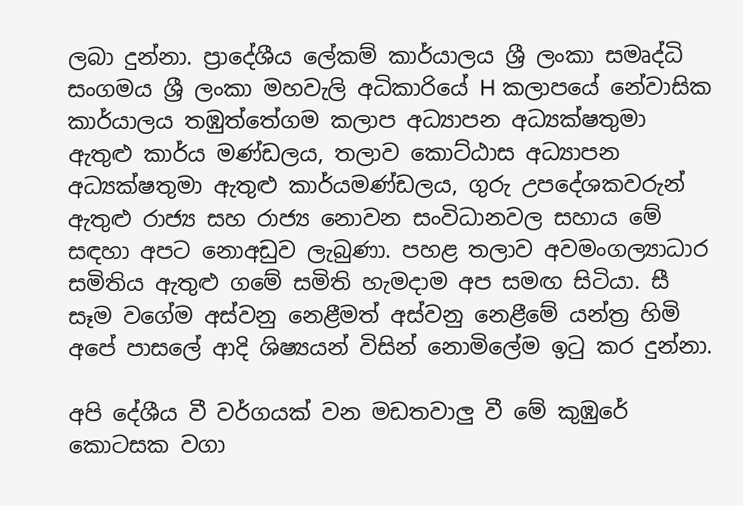ලබා දුන්නා. ප්‍රාදේශීය ලේකම් කාර්යාලය ශ්‍රී ලංකා සමෘද්ධි සංගමය ශ්‍රී ලංකා මහවැලි අධිකාරියේ H කලාපයේ නේවාසික කාර්යාලය තඹුත්තේගම කලාප අධ්‍යාපන අධ්‍යක්ෂතුමා ඇතුළු කාර්ය මණ්ඩලය, තලාව කොට්ඨාස අධ්‍යාපන අධ්‍යක්ෂතුමා ඇතුළු කාර්යමණ්ඩලය, ගුරු උපදේශකවරුන් ඇතුළු රාජ්‍ය සහ රාජ්‍ය නොවන සංවිධානවල සහාය මේ සඳහා අපට නොඅඩුව ලැබුණා. පහළ තලාව අවමංගල්‍යාධාර සමිතිය ඇතුළු ගමේ සමිති හැමදාම අප සමඟ සිටියා. සී සෑම වගේම අස්වනු නෙළීමත් අස්වනු නෙළීමේ යන්ත්‍ර හිමි අපේ පාසලේ ආදි ශිෂ්‍යයන් විසින් නොමිලේම ඉටු කර දුන්නා.

අපි දේශීය වී වර්ගයක් වන මඩතවාලු වී මේ කුඹුරේ කොටසක වගා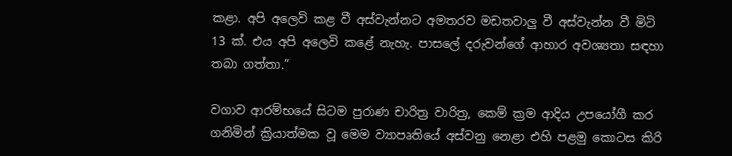කළා. අපි අලෙවි කළ වී අස්වැන්නට අමතරව මඩතවාලු වී අස්වැන්න වී මිටි 13 ක්. එය අපි අලෙවි කළේ නැහැ. පාසලේ දරුවන්ගේ ආහාර අවශ්‍යතා සඳහා තබා ගත්තා.”

වගාව ආරම්භයේ සිටම පුරාණ චාරිත්‍ර වාරිත්‍ර, කෙම් ක්‍රම ආදිය උපයෝගී කර ගනිමින් ක්‍රියාත්මක වූ මෙම ව්‍යාපෘතියේ අස්වනු නෙළා එහි පළමු කොටස කිරි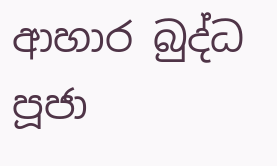ආහාර බුද්ධ පූජා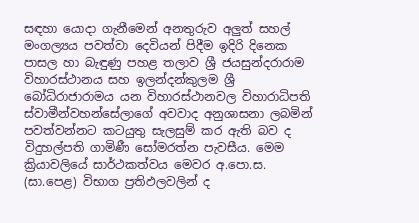සඳහා යොදා ගැනීමෙන් අනතුරුව අලුත් සහල් මංගල්‍යය පවත්වා දෙවියන් පිදීම ඉදිරි දිනෙක පාසල හා බැඳුණු පහළ තලාව ශ්‍රී ජයසුන්දරාරාම විහාරස්ථානය සහ ඉලන්දන්කුලම ශ්‍රී බෝධිරාජාරාමය යන විහාරස්ථානවල විහාරාධිපති ස්වාමීන්වහන්සේලාගේ අවවාද අනුශාසනා ලබමින් පවත්වන්නට කටයුතු සැලසුම් කර ඇති බව ද විදුහල්පති ගාමිණී සෝමරත්න පැවසීය. මෙම ක්‍රියාවලියේ සාර්ථකත්වය මෙවර අ.පො.ස. (සා.පෙළ) විභාග ප්‍රතිඵලවලින් ද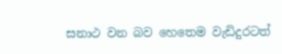සනාථ වන බව හෙතෙම වැඩිදුරටත්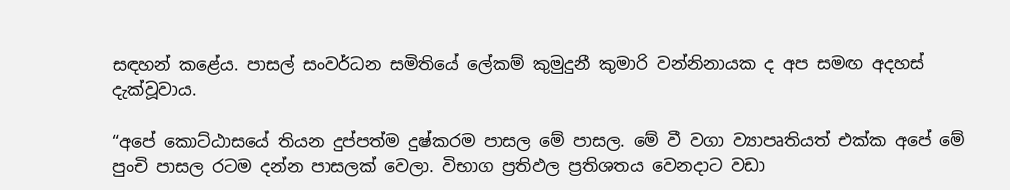සඳහන් කළේය. පාසල් සංවර්ධන සමිතියේ ලේකම් කුමුදුනී කුමාරි වන්නිනායක ද අප සමඟ අදහස් දැක්වූවාය.

“අපේ කොට්ඨාසයේ තියන දුප්පත්ම දුෂ්කරම පාසල මේ පාසල. මේ වී වගා ව්‍යාපෘතියත් එක්ක අපේ මේ පුංචි පාසල රටම දන්න පාසලක් වෙලා. විභාග ප්‍රතිඵල ප්‍රතිශතය වෙනදාට වඩා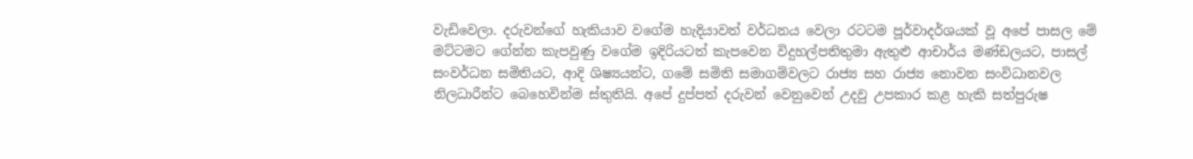වැඩිවෙලා. දරුවන්ගේ හැකියාව වගේම හැදියාවත් වර්ධනය වෙලා රටටම පූර්වාදර්ශයක් වූ අපේ පාසල මේ මට්ටමට ගේන්න කැපවුණු වගේම ඉදිරියටත් කැපවෙන විදුහල්පතිතුමා ඇතුළු ආචාර්ය මණ්ඩලයට, පාසල් සංවර්ධන සමිතියට, ආදි ශිෂ්‍යයන්ට, ගමේ සමිති සමාගම්වලට රාජ්‍ය සහ රාජ්‍ය නොවන සංවිධානවල නිලධාරීන්ට බෙහෙවින්ම ස්තුතියි. අපේ දුප්පත් දරුවන් වෙනුවෙන් උදවු උපකාර කළ හැකි සත්පුරුෂ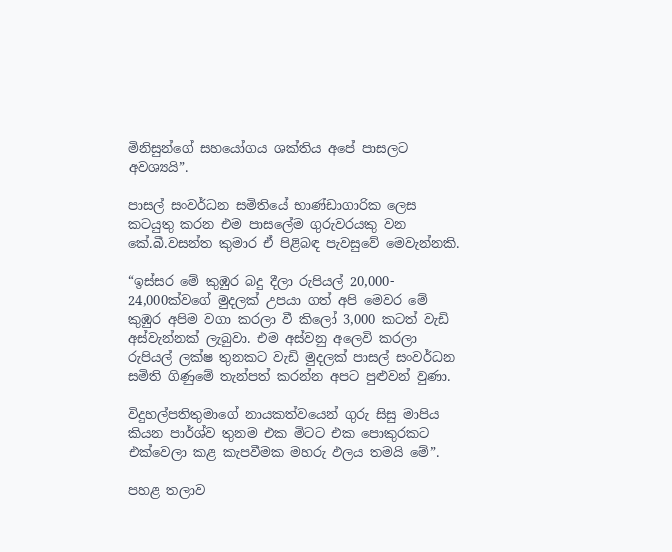මිනිසුන්ගේ සහයෝගය ශක්තිය අපේ පාසලට අවශ්‍යයි”.

පාසල් සංවර්ධන සමිතියේ භාණ්ඩාගාරික ලෙස කටයුතු කරන එම පාසලේම ගුරුවරයකු වන කේ.බී.වසන්ත කුමාර ඒ පිළිබඳ පැවසුවේ මෙවැන්නකි.

“ඉස්සර මේ කුඹුර බදු දීලා රුපියල් 20,000- 24,000ක්වගේ මුදලක් උපයා ගත් අපි මෙවර මේ කුඹුර අපිම වගා කරලා වී කිලෝ 3,000 කටත් වැඩි අස්වැන්නක් ලැබුවා. එම අස්වනු අලෙවි කරලා රුපියල් ලක්ෂ තුනකට වැඩි මුදලක් පාසල් සංවර්ධන සමිති ගිණුමේ තැන්පත් කරන්න අපට පුළුවන් වුණා.

විදුහල්පතිතුමාගේ නායකත්වයෙන් ගුරු සිසු මාපිය කියන පාර්ශ්ව තුනම එක මිටට එක පොකුරකට එක්වෙලා කළ කැපවීමක මහරු ඵලය තමයි මේ”.

පහළ තලාව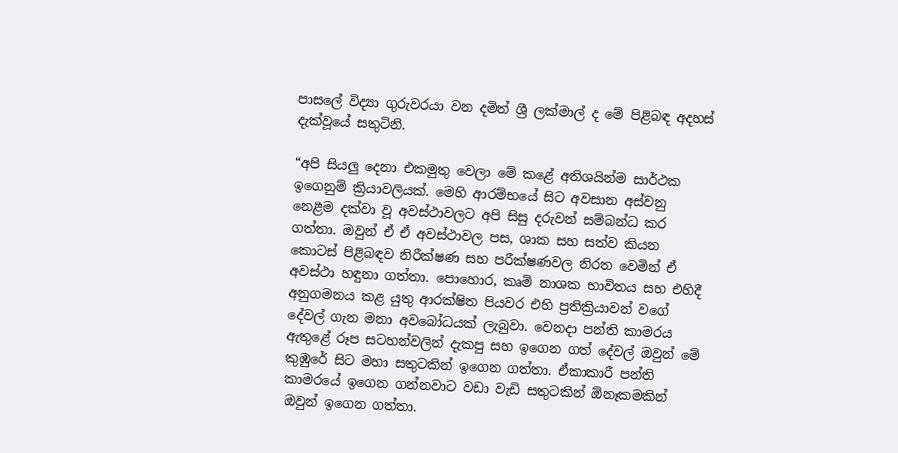පාසලේ විද්‍යා ගුරුවරයා වන දමිත් ශ්‍රී ලක්මාල් ද මේ පිළිබඳ අදහස් දැක්වූයේ සතුටිනි.

“අපි සියලු දෙනා එකමුතු වෙලා මේ කළේ අතිශයින්ම සාර්ථක ඉගෙනුම් ක්‍රියාවලියක්. මෙහි ආරම්භයේ සිට අවසාන අස්වනු නෙළීම දක්වා වූ අවස්ථාවලට අපි සිසු දරුවන් සම්බන්ධ කර ගත්තා. ඔවුන් ඒ ඒ අවස්ථාවල පස, ශාක සහ සත්ව කියන කොටස් පිළිබඳව නිරීක්ෂණ සහ පරීක්ෂණවල නිරත වෙමින් ඒ අවස්ථා හඳුනා ගත්තා. පොහොර, කෘමි නාශක භාවිතය සහ එහිදී අනුගමනය කළ යුතු ආරක්ෂිත පියවර එහි ප්‍රතික්‍රියාවන් වගේ දේවල් ගැන මනා අවබෝධයක් ලැබුවා. වෙනදා පන්ති කාමරය ඇතුළේ රූප සටහන්වලින් දැකපු සහ ඉගෙන ගත් දේවල් ඔවුන් මේ කුඹුරේ සිට මහා සතුටකින් ඉගෙන ගත්තා. ඒකාකාරී පන්ති කාමරයේ ඉගෙන ගන්නවාට වඩා වැඩි සතුටකින් ඕනෑකමකින් ඔවුන් ඉගෙන ගත්තා.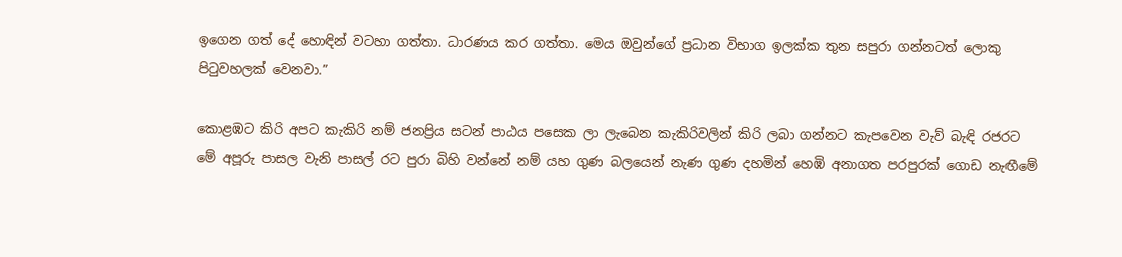ඉගෙන ගත් දේ හොඳින් වටහා ගත්තා. ධාරණය කර ගත්තා. මෙය ඔවුන්ගේ ප්‍රධාන විභාග ඉලක්ක තුන සපුරා ගන්නටත් ලොකු පිටුවහලක් වෙනවා.”

කොළඹට කිරි අපට කැකිරි නම් ජනප්‍රිය සටන් පාඨය පසෙක ලා ලැබෙන කැකිරිවලින් කිරි ලබා ගන්නට කැපවෙන වැව් බැඳි රජරට මේ අපූරු පාසල වැනි පාසල් රට පුරා බිහි වන්නේ නම් යහ ගුණ බලයෙන් නැණ ගුණ දහමින් හෙඹි අනාගත පරපුරක් ගොඩ නැඟීමේ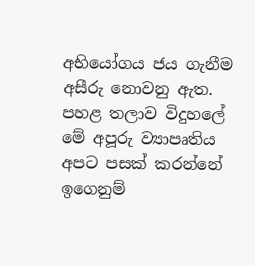අභියෝගය ජය ගැනීම අසීරු නොවනු ඇත. පහළ තලාව විදුහලේ මේ අපූරු ව්‍යාපෘතිය අපට පසක් කරන්නේ ඉගෙනුම්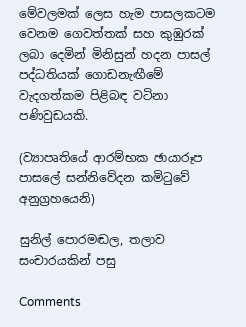මේවලමක් ලෙස හැම පාසලකටම වෙනම ගෙවත්තක් සහ කුඹුරක් ලබා දෙමින් මිනිසුන් හදන පාසල් පද්ධතියක් ගොඩනැඟීමේ වැදගත්කම පිළිබඳ වටිනා පණිවුඩයකි.

(ව්‍යාපෘතියේ ආරම්භක ඡායාරූප පාසලේ සන්නිවේදන කමිටුවේ අනුග්‍රහයෙනි)

සුනිල් පොරමඬල, තලාව සංචාරයකින් පසු

Comments